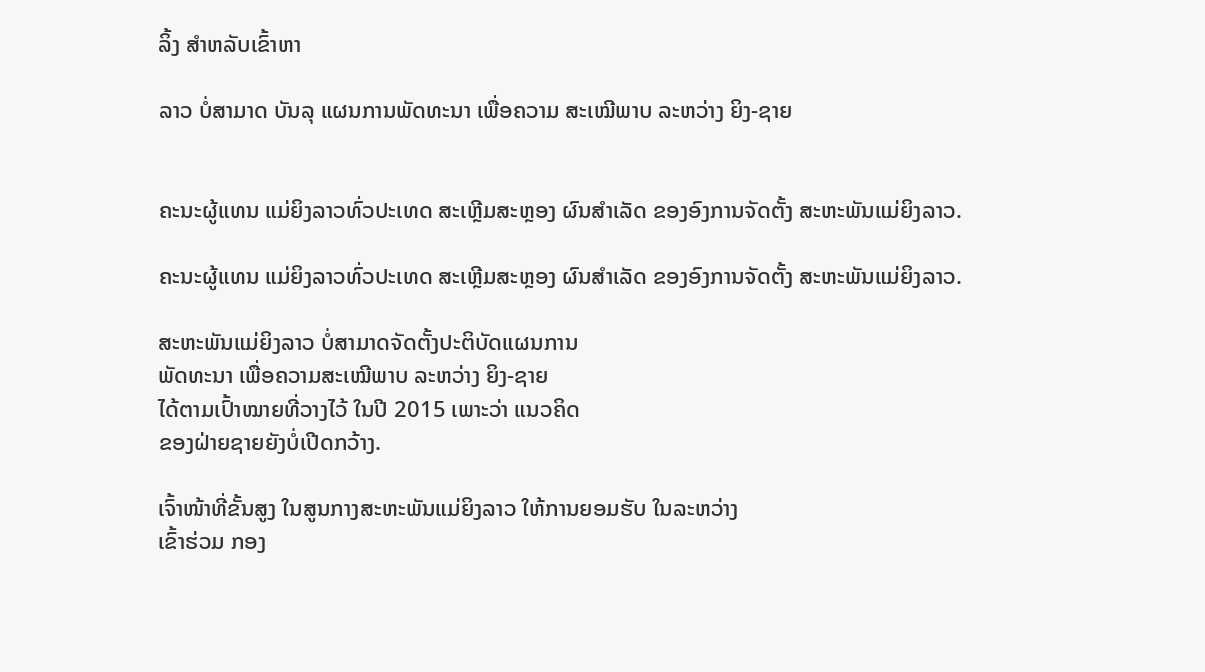ລິ້ງ ສຳຫລັບເຂົ້າຫາ

ລາວ ບໍ່ສາມາດ ບັນລຸ ແຜນການພັດທະນາ ເພື່ອຄວາມ ສະເໝີພາບ ລະຫວ່າງ ຍິງ-ຊາຍ


ຄະນະຜູ້ແທນ ແມ່ຍິງລາວທົ່ວປະເທດ ສະເຫຼີມສະຫຼອງ ຜົນສຳເລັດ ຂອງອົງການຈັດຕັ້ງ ສະຫະພັນແມ່ຍິງລາວ.

ຄະນະຜູ້ແທນ ແມ່ຍິງລາວທົ່ວປະເທດ ສະເຫຼີມສະຫຼອງ ຜົນສຳເລັດ ຂອງອົງການຈັດຕັ້ງ ສະຫະພັນແມ່ຍິງລາວ.

ສະຫະພັນແມ່ຍິງລາວ ບໍ່ສາມາດຈັດຕັ້ງປະຕິບັດແຜນການ
ພັດທະນາ ເພື່ອຄວາມສະເໝີພາບ ລະຫວ່າງ ຍິງ-ຊາຍ
ໄດ້ຕາມເປົ້າໝາຍທີ່ວາງໄວ້ ໃນປີ 2015 ເພາະວ່າ ແນວຄິດ
ຂອງຝ່າຍຊາຍຍັງບໍ່ເປີດກວ້າງ.

ເຈົ້າໜ້າທີ່ຂັ້ນສູງ ໃນສູນກາງສະຫະພັນແມ່ຍິງລາວ ໃຫ້ການຍອມຮັບ ໃນລະຫວ່າງ
ເຂົ້າຮ່ວມ ກອງ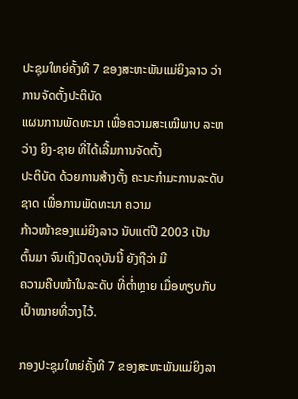ປະຊຸມໃຫຍ່ຄັ້ງທີ 7 ຂອງສະຫະພັນແມ່ຍິງລາວ ວ່າ ການຈັດຕັ້ງປະຕິບັດ
ແຜນການພັດທະນາ ເພື່ອຄວາມສະເໝີພາບ ລະຫວ່າງ ຍິງ-ຊາຍ ທີ່ໄດ້ເລີ້ມການຈັດຕັ້ງ
ປະຕິບັດ ດ້ວຍການສ້າງຕັ້ງ ຄະນະກຳມະການລະດັບຊາດ ເພື່ອການພັດທະນາ ຄວາມ
ກ້າວໜ້າຂອງແມ່ຍິງລາວ ນັບແຕ່ປີ 2003 ເປັນຕົ້ນມາ ຈົນເຖິງປັດຈຸບັນນີ້ ຍັງຖືວ່າ ມີ
ຄວາມຄືບໜ້າໃນລະດັບ ທີ່ຕ່ຳຫຼາຍ ເມື່ອທຽບກັບເປົ້າໝາຍທີ່ວາງໄວ້.

ກອງປະຊຸມໃຫຍ່ຄັ້ງທີ 7 ຂອງສະຫະພັນແມ່ຍິງລາ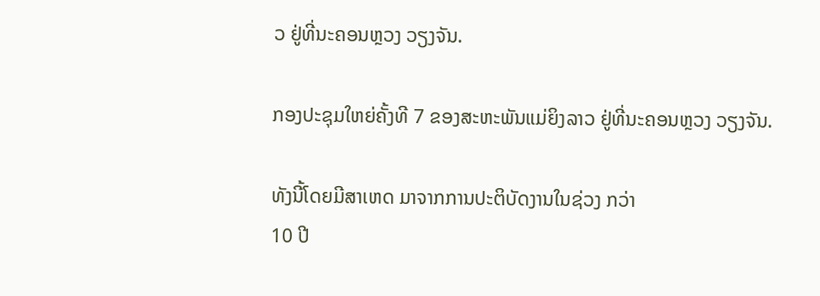ວ ຢູ່ທີ່ນະຄອນຫຼວງ ວຽງຈັນ.

ກອງປະຊຸມໃຫຍ່ຄັ້ງທີ 7 ຂອງສະຫະພັນແມ່ຍິງລາວ ຢູ່ທີ່ນະຄອນຫຼວງ ວຽງຈັນ.

ທັງນີ້ໂດຍມີສາເຫດ ມາຈາກການປະຕິບັດງານໃນຊ່ວງ ກວ່າ
10 ປີ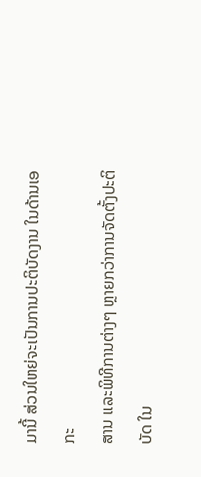ມານີ້ ສ່ວນໃຫຍ່ຈະເປັນການປະຕິບັດງານ ໃນດ້ານເອກະ
ສານ ແລະພິທີການຕ່າງໆ ຫຼາຍກວ່າການຈັດຕັ້ງປະຕິບັດ ໃນ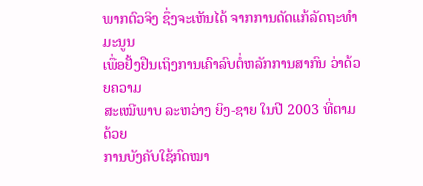ພາກຕົວຈິງ ຊຶ່ງຈະເຫັນໄດ້ ຈາກການດັດແກ້ລັດຖະທຳມະນູນ
ເພື່ອຢັ້ງຢືນເຖິງການເຄົາລົບຕໍ່ຫລັກການສາກົນ ວ່າດ້ວຍຄວາມ
ສະເໝີພາບ ລະຫວ່າງ ຍິງ-ຊາຍ ໃນປີ 2003 ທີ່ຕາມດ້ວຍ
ການບັງຄັບໃຊ້ກົດໝາ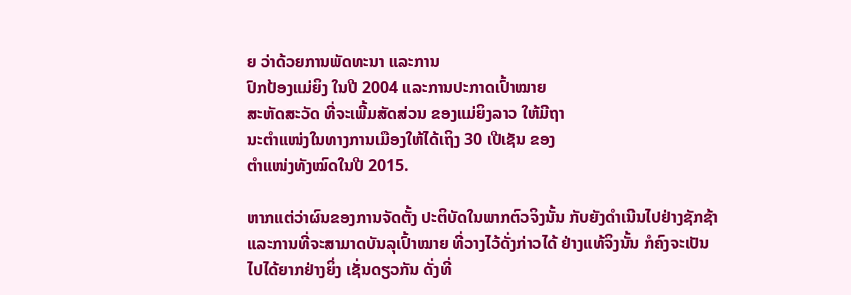ຍ ວ່າດ້ວຍການພັດທະນາ ແລະການ
ປົກປ້ອງແມ່ຍິງ ໃນປີ 2004 ແລະການປະກາດເປົ້າໝາຍ
ສະຫັດສະວັດ ທີ່ຈະເພີ້ມສັດສ່ວນ ຂອງແມ່ຍິງລາວ ໃຫ້ມີຖາ
ນະຕຳແໜ່ງໃນທາງການເມືອງໃຫ້ໄດ້ເຖິງ 30 ເປີເຊັນ ຂອງ
ຕຳແໜ່ງທັງໝົດໃນປີ 2015.

ຫາກແຕ່ວ່າຜົນຂອງການຈັດຕັ້ງ ປະຕິບັດໃນພາກຕົວຈິງນັ້ນ ກັບຍັງດຳເນີນໄປຢ່າງຊັກຊ້າ
ແລະການທີ່ຈະສາມາດບັນລຸເປົ້າໝາຍ ທີ່ວາງໄວ້ດັ່ງກ່າວໄດ້ ຢ່າງແທ້ຈິງນັ້ນ ກໍຄົງຈະເປັນ
ໄປໄດ້ຍາກຢ່າງຍິ່ງ ເຊັ່ນດຽວກັນ ດັ່ງທີ່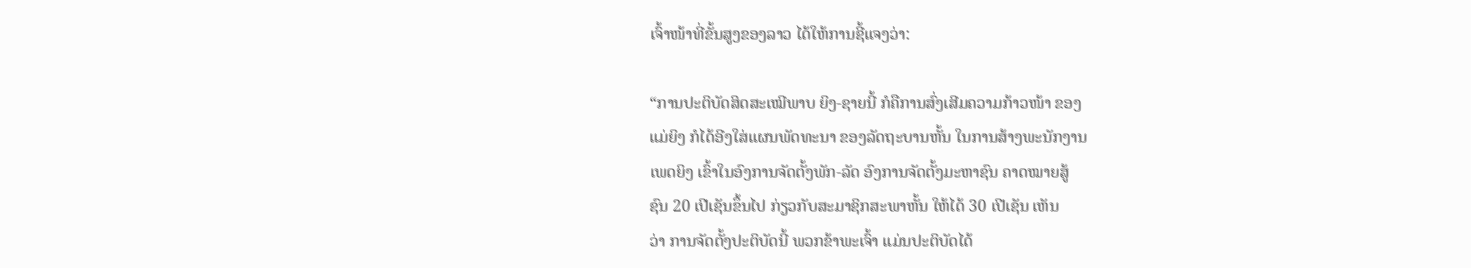ເຈົ້າໜ້າທີ່ຂັ້ນສູງຂອງລາວ ໄດ້ໃຫ້ການຊີ້ແຈງວ່າ:

“ການປະຕິບັດສິດສະເໝີພາບ ຍິງ-ຊາຍນີ້ ກໍຄືການສົ່ງເສີມຄວາມກ້າວໜ້າ ຂອງ
ແມ່ຍິງ ກໍໄດ້ອີງໃສ່ແຜນພັດທະນາ ຂອງລັດຖະບານຫັ້ນ ໃນການສ້າງພະນັກງານ
ເພດຍິງ ເຂົ້າໃນອົງການຈັດຕັ້ງພັກ-ລັດ ອົງການຈັດຕັ້ງມະຫາຊົນ ຄາດໝາຍສູ້
ຊົນ 20 ເປີເຊັນຂຶ້ນໄປ ກ່ຽວກັບສະມາຊິກສະພາຫັ້ນ ໃຫ້ໄດ້ 30 ເປີເຊັນ ເຫັນ
ວ່າ ການຈັດຕັ້ງປະຕິບັດນີ້ ພວກຂ້າພະເຈົ້າ ແມ່ນປະຕິບັດໄດ້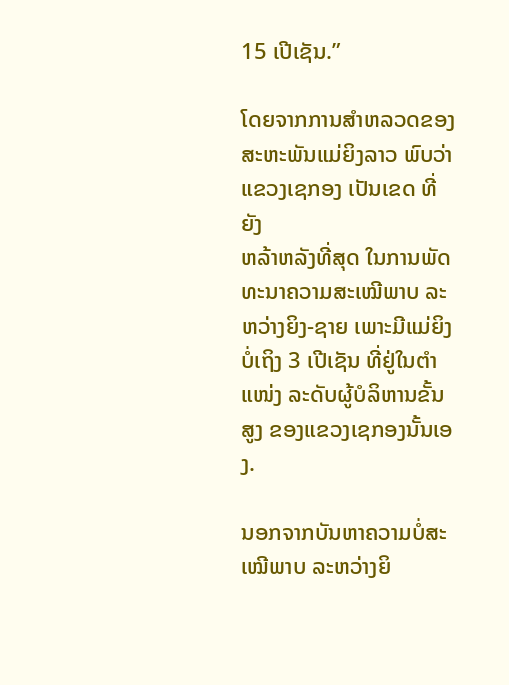15 ເປີເຊັນ.”

ໂດຍຈາກການສຳຫລວດຂອງສະຫະພັນແມ່ຍິງລາວ ພົບວ່າແຂວງເຊກອງ ເປັນເຂດ ທີ່ຍັງ
ຫລ້າຫລັງທີ່ສຸດ ໃນການພັດທະນາຄວາມສະເໝີພາບ ລະຫວ່າງຍິງ-ຊາຍ ເພາະມີແມ່ຍິງ
ບໍ່ເຖິງ 3 ເປີເຊັນ ທີ່ຢູ່ໃນຕຳແໜ່ງ ລະດັບຜູ້ບໍລິຫານຂັ້ນສູງ ຂອງແຂວງເຊກອງນັ້ນເອງ.

ນອກຈາກບັນຫາຄວາມບໍ່ສະເໝີພາບ ລະຫວ່າງຍິ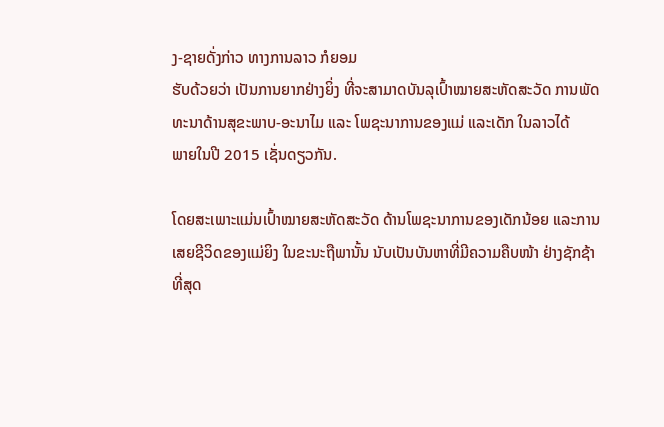ງ-ຊາຍດັ່ງກ່າວ ທາງການລາວ ກໍຍອມ
ຮັບດ້ວຍວ່າ ເປັນການຍາກຢ່າງຍິ່ງ ທີ່ຈະສາມາດບັນລຸເປົ້າໝາຍສະຫັດສະວັດ ການພັດ
ທະນາດ້ານສຸຂະພາບ-ອະນາໄມ ແລະ ໂພຊະນາການຂອງແມ່ ແລະເດັກ ໃນລາວໄດ້
ພາຍໃນປີ 2015 ເຊັ່ນດຽວກັນ.

ໂດຍສະເພາະແມ່ນເປົ້າໝາຍສະຫັດສະວັດ ດ້ານໂພຊະນາການຂອງເດັກນ້ອຍ ແລະການ
ເສຍຊີວິດຂອງແມ່ຍິງ ໃນຂະນະຖືພານັ້ນ ນັບເປັນບັນຫາທີ່ມີຄວາມຄືບໜ້າ ຢ່າງຊັກຊ້າ
ທີ່ສຸດ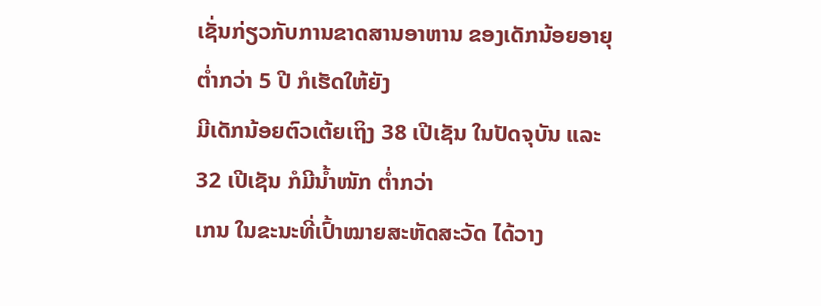ເຊັ່ນກ່ຽວກັບການຂາດສານອາຫານ ຂອງເດັກນ້ອຍອາຍຸຕ່ຳກວ່າ 5 ປີ ກໍເຮັດໃຫ້ຍັງ
ມີເດັກນ້ອຍຕົວເຕ້ຍເຖິງ 38 ເປີເຊັນ ໃນປັດຈຸບັນ ແລະ 32 ເປີເຊັນ ກໍມີນ້ຳໜັກ ຕ່ຳກວ່າ
ເກນ ໃນຂະນະທີ່ເປົ້າໝາຍສະຫັດສະວັດ ໄດ້ວາງ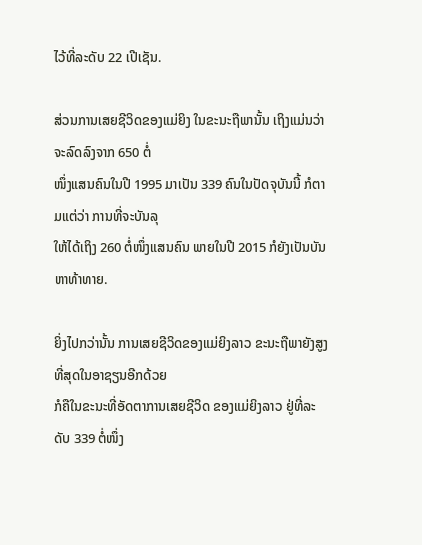ໄວ້ທີ່ລະດັບ 22 ເປີເຊັນ.

ສ່ວນການເສຍຊີວິດຂອງແມ່ຍິງ ໃນຂະນະຖືພານັ້ນ ເຖິງແມ່ນວ່າ ຈະລົດລົງຈາກ 650 ຕໍ່
ໜຶ່ງແສນຄົນໃນປີ 1995 ມາເປັນ 339 ຄົນໃນປັດຈຸບັນນີ້ ກໍຕາມແຕ່ວ່າ ການທີ່ຈະບັນລຸ
ໃຫ້ໄດ້ເຖິງ 260 ຕໍ່ໜຶ່ງແສນຄົນ ພາຍໃນປີ 2015 ກໍຍັງເປັນບັນຫາທ້າທາຍ.

ຍິ່ງໄປກວ່ານັ້ນ ການເສຍຊີວິດຂອງແມ່ຍິງລາວ ຂະນະຖືພາຍັງສູງທີ່ສຸດໃນອາຊຽນອີກດ້ວຍ
ກໍຄືໃນຂະນະທີ່ອັດຕາການເສຍຊີວິດ ຂອງແມ່ຍິງລາວ ຢູ່ທີ່ລະດັບ 339 ຕໍ່ໜຶ່ງ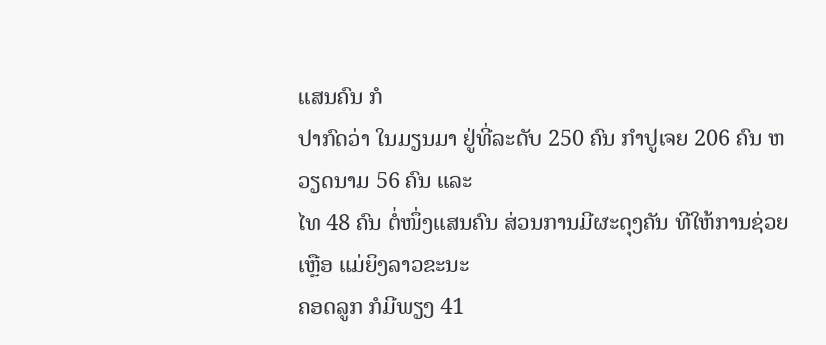ແສນຄົນ ກໍ
ປາກົດວ່າ ໃນມຽນມາ ຢູ່ທີ່ລະດັບ 250 ຄົນ ກຳປູເຈຍ 206 ຄົນ ຫວຽດນາມ 56 ຄົນ ແລະ
ໄທ 48 ຄົນ ຕໍ່ໜຶ່ງແສນຄົນ ສ່ວນການມີຜະດຸງຄັນ ທີໃຫ້ການຊ່ວຍເຫຼືອ ແມ່ຍິງລາວຂະນະ
ຄອດລູກ ກໍມີພຽງ 41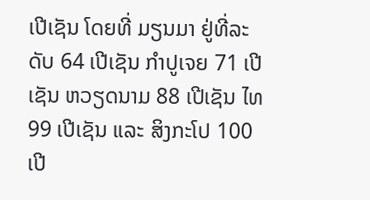ເປີເຊັນ ໂດຍທີ່ ມຽນມາ ຢູ່ທີ່ລະດັບ 64 ເປີເຊັນ ກຳປູເຈຍ 71 ເປີເຊັນ ຫວຽດນາມ 88 ເປີເຊັນ ໄທ 99 ເປີເຊັນ ແລະ ສິງກະໂປ 100 ເປີ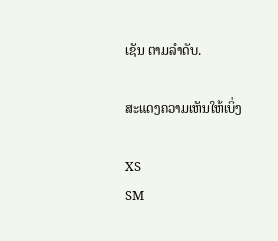ເຊັນ ຕາມລຳດັບ.

ສະແດງຄວາມເຫັນໃຫ້ເບິ່ງ

XS
SM